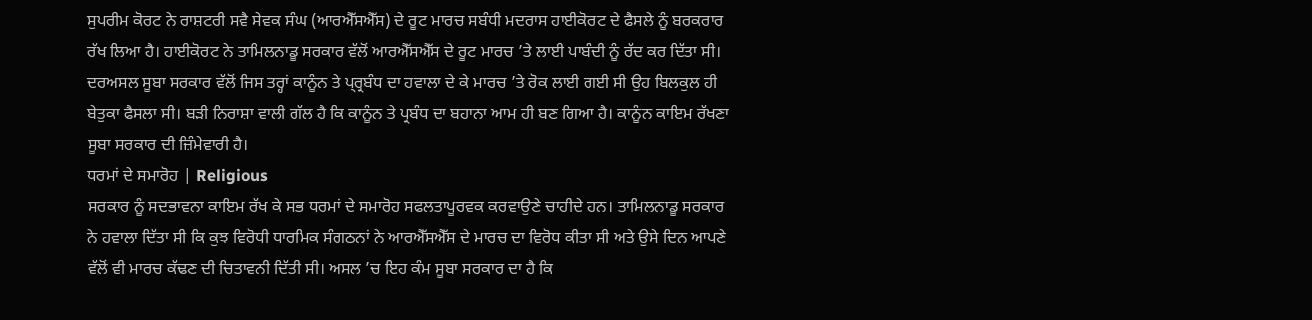ਸੁਪਰੀਮ ਕੋਰਟ ਨੇ ਰਾਸ਼ਟਰੀ ਸਵੈ ਸੇਵਕ ਸੰਘ (ਆਰਐੱਸਐੱਸ) ਦੇ ਰੂਟ ਮਾਰਚ ਸਬੰਧੀ ਮਦਰਾਸ ਹਾਈਕੋਰਟ ਦੇ ਫੈਸਲੇ ਨੂੰ ਬਰਕਰਾਰ ਰੱਖ ਲਿਆ ਹੈ। ਹਾਈਕੋਰਟ ਨੇ ਤਾਮਿਲਨਾਡੂ ਸਰਕਾਰ ਵੱਲੋਂ ਆਰਐੱਸਐੱਸ ਦੇ ਰੂਟ ਮਾਰਚ ’ਤੇ ਲਾਈ ਪਾਬੰਦੀ ਨੂੰ ਰੱਦ ਕਰ ਦਿੱਤਾ ਸੀ। ਦਰਅਸਲ ਸੂਬਾ ਸਰਕਾਰ ਵੱਲੋਂ ਜਿਸ ਤਰ੍ਹਾਂ ਕਾਨੂੰਨ ਤੇ ਪ੍ਰ੍ਰਬੰਧ ਦਾ ਹਵਾਲਾ ਦੇ ਕੇ ਮਾਰਚ ’ਤੇ ਰੋਕ ਲਾਈ ਗਈ ਸੀ ਉਹ ਬਿਲਕੁਲ ਹੀ ਬੇਤੁਕਾ ਫੈਸਲਾ ਸੀ। ਬੜੀ ਨਿਰਾਸ਼ਾ ਵਾਲੀ ਗੱਲ ਹੈ ਕਿ ਕਾਨੂੰਨ ਤੇ ਪ੍ਰਬੰਧ ਦਾ ਬਹਾਨਾ ਆਮ ਹੀ ਬਣ ਗਿਆ ਹੈ। ਕਾਨੂੰਨ ਕਾਇਮ ਰੱਖਣਾ ਸੂਬਾ ਸਰਕਾਰ ਦੀ ਜ਼ਿੰਮੇਵਾਰੀ ਹੈ।
ਧਰਮਾਂ ਦੇ ਸਮਾਰੋਹ | Religious
ਸਰਕਾਰ ਨੂੰ ਸਦਭਾਵਨਾ ਕਾਇਮ ਰੱਖ ਕੇ ਸਭ ਧਰਮਾਂ ਦੇ ਸਮਾਰੋਹ ਸਫਲਤਾਪੂਰਵਕ ਕਰਵਾਉਣੇ ਚਾਹੀਦੇ ਹਨ। ਤਾਮਿਲਨਾਡੂ ਸਰਕਾਰ ਨੇ ਹਵਾਲਾ ਦਿੱਤਾ ਸੀ ਕਿ ਕੁਝ ਵਿਰੋਧੀ ਧਾਰਮਿਕ ਸੰਗਠਨਾਂ ਨੇ ਆਰਐੱਸਐੱਸ ਦੇ ਮਾਰਚ ਦਾ ਵਿਰੋਧ ਕੀਤਾ ਸੀ ਅਤੇ ਉਸੇ ਦਿਨ ਆਪਣੇ ਵੱਲੋਂ ਵੀ ਮਾਰਚ ਕੱਢਣ ਦੀ ਚਿਤਾਵਨੀ ਦਿੱਤੀ ਸੀ। ਅਸਲ ’ਚ ਇਹ ਕੰਮ ਸੂਬਾ ਸਰਕਾਰ ਦਾ ਹੈ ਕਿ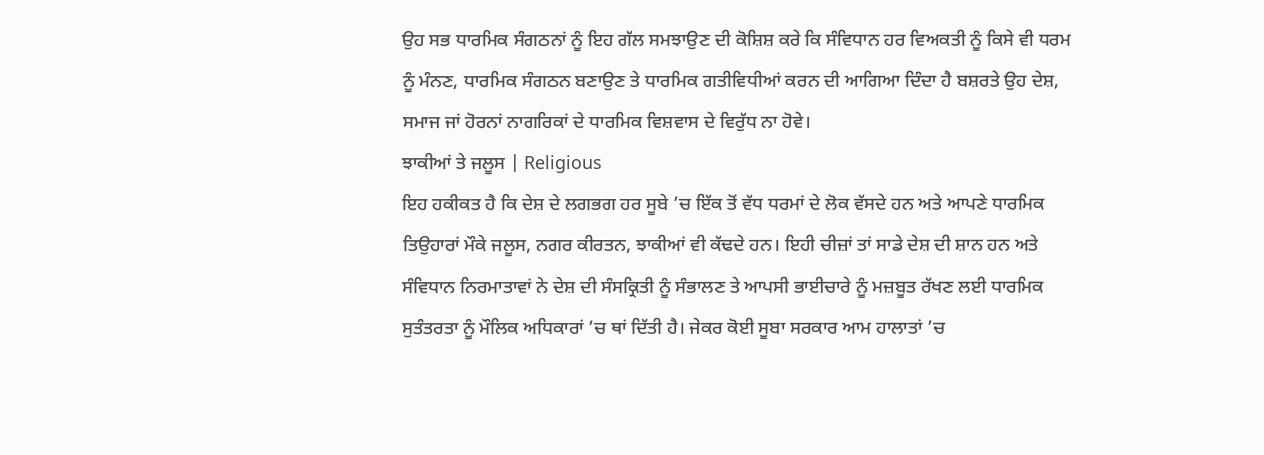ਉਹ ਸਭ ਧਾਰਮਿਕ ਸੰਗਠਨਾਂ ਨੂੰ ਇਹ ਗੱਲ ਸਮਝਾਉਣ ਦੀ ਕੋਸ਼ਿਸ਼ ਕਰੇ ਕਿ ਸੰਵਿਧਾਨ ਹਰ ਵਿਅਕਤੀ ਨੂੰ ਕਿਸੇ ਵੀ ਧਰਮ ਨੂੰ ਮੰਨਣ, ਧਾਰਮਿਕ ਸੰਗਠਨ ਬਣਾਉਣ ਤੇ ਧਾਰਮਿਕ ਗਤੀਵਿਧੀਆਂ ਕਰਨ ਦੀ ਆਗਿਆ ਦਿੰਦਾ ਹੈ ਬਸ਼ਰਤੇ ਉਹ ਦੇਸ਼, ਸਮਾਜ ਜਾਂ ਹੋਰਨਾਂ ਨਾਗਰਿਕਾਂ ਦੇ ਧਾਰਮਿਕ ਵਿਸ਼ਵਾਸ ਦੇ ਵਿਰੁੱਧ ਨਾ ਹੋਵੇ।
ਝਾਕੀਆਂ ਤੇ ਜਲੂਸ | Religious
ਇਹ ਹਕੀਕਤ ਹੈ ਕਿ ਦੇਸ਼ ਦੇ ਲਗਭਗ ਹਰ ਸੂਬੇ ’ਚ ਇੱਕ ਤੋਂ ਵੱਧ ਧਰਮਾਂ ਦੇ ਲੋਕ ਵੱਸਦੇ ਹਨ ਅਤੇ ਆਪਣੇ ਧਾਰਮਿਕ ਤਿਉਹਾਰਾਂ ਮੌਕੇ ਜਲੂਸ, ਨਗਰ ਕੀਰਤਨ, ਝਾਕੀਆਂ ਵੀ ਕੱਢਦੇ ਹਨ। ਇਹੀ ਚੀਜ਼ਾਂ ਤਾਂ ਸਾਡੇ ਦੇਸ਼ ਦੀ ਸ਼ਾਨ ਹਨ ਅਤੇ ਸੰਵਿਧਾਨ ਨਿਰਮਾਤਾਵਾਂ ਨੇ ਦੇਸ਼ ਦੀ ਸੰਸਕ੍ਰਿਤੀ ਨੂੰ ਸੰਭਾਲਣ ਤੇ ਆਪਸੀ ਭਾਈਚਾਰੇ ਨੂੰ ਮਜ਼ਬੂਤ ਰੱਖਣ ਲਈ ਧਾਰਮਿਕ ਸੁਤੰਤਰਤਾ ਨੂੰ ਮੌਲਿਕ ਅਧਿਕਾਰਾਂ ’ਚ ਥਾਂ ਦਿੱਤੀ ਹੈ। ਜੇਕਰ ਕੋਈ ਸੂਬਾ ਸਰਕਾਰ ਆਮ ਹਾਲਾਤਾਂ ’ਚ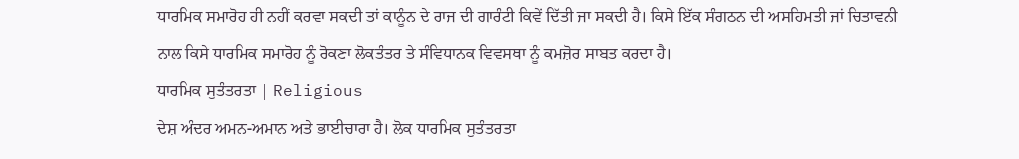ਧਾਰਮਿਕ ਸਮਾਰੋਹ ਹੀ ਨਹੀਂ ਕਰਵਾ ਸਕਦੀ ਤਾਂ ਕਾਨੂੰਨ ਦੇ ਰਾਜ ਦੀ ਗਾਰੰਟੀ ਕਿਵੇਂ ਦਿੱਤੀ ਜਾ ਸਕਦੀ ਹੈ। ਕਿਸੇ ਇੱਕ ਸੰਗਠਨ ਦੀ ਅਸਹਿਮਤੀ ਜਾਂ ਚਿਤਾਵਨੀ ਨਾਲ ਕਿਸੇ ਧਾਰਮਿਕ ਸਮਾਰੋਹ ਨੂੰ ਰੋਕਣਾ ਲੋਕਤੰਤਰ ਤੇ ਸੰਵਿਧਾਨਕ ਵਿਵਸਥਾ ਨੂੰ ਕਮਜ਼ੋਰ ਸਾਬਤ ਕਰਦਾ ਹੈ।
ਧਾਰਮਿਕ ਸੁਤੰਤਰਤਾ | Religious
ਦੇਸ਼ ਅੰਦਰ ਅਮਨ-ਅਮਾਨ ਅਤੇ ਭਾਈਚਾਰਾ ਹੈ। ਲੋਕ ਧਾਰਮਿਕ ਸੁਤੰਤਰਤਾ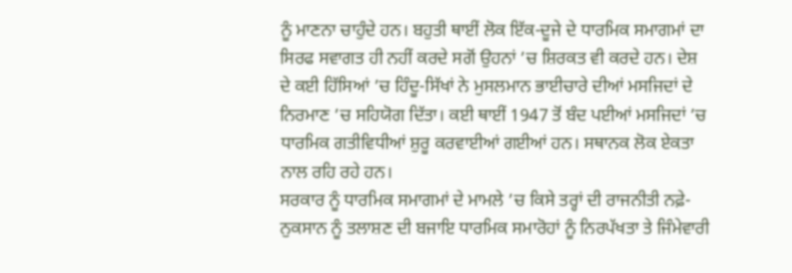ਨੂੰ ਮਾਣਨਾ ਚਾਹੁੰਦੇ ਹਨ। ਬਹੁਤੀ ਥਾਈਂ ਲੋਕ ਇੱਕ-ਦੂਜੇ ਦੇ ਧਾਰਮਿਕ ਸਮਾਗਮਾਂ ਦਾ ਸਿਰਫ ਸਵਾਗਤ ਹੀ ਨਹੀਂ ਕਰਦੇ ਸਗੋਂ ਉਹਨਾਂ ’ਚ ਸ਼ਿਰਕਤ ਵੀ ਕਰਦੇ ਹਨ। ਦੇਸ਼ ਦੇ ਕਈ ਹਿੱਸਿਆਂ ’ਚ ਹਿੰਦੂ-ਸਿੱਖਾਂ ਨੇ ਮੁਸਲਮਾਨ ਭਾਈਚਾਰੇ ਦੀਆਂ ਮਸਜਿਦਾਂ ਦੇ ਨਿਰਮਾਣ ’ਚ ਸਹਿਯੋਗ ਦਿੱਤਾ। ਕਈ ਥਾਈਂ 1947 ਤੋਂ ਬੰਦ ਪਈਆਂ ਮਸਜਿਦਾਂ ’ਚ ਧਾਰਮਿਕ ਗਤੀਵਿਧੀਆਂ ਸ਼ੁਰੂ ਕਰਵਾਈਆਂ ਗਈਆਂ ਹਨ। ਸਥਾਨਕ ਲੋਕ ਏਕਤਾ ਨਾਲ ਰਹਿ ਰਹੇ ਹਨ।
ਸਰਕਾਰ ਨੂੰ ਧਾਰਮਿਕ ਸਮਾਗਮਾਂ ਦੇ ਮਾਮਲੇ ’ਚ ਕਿਸੇ ਤਰ੍ਹਾਂ ਦੀ ਰਾਜਨੀਤੀ ਨਫ਼ੇ-ਨੁਕਸਾਨ ਨੂੰ ਤਲਾਸ਼ਣ ਦੀ ਬਜਾਇ ਧਾਰਮਿਕ ਸਮਾਰੋਹਾਂ ਨੂੰ ਨਿਰਪੱਖਤਾ ਤੇ ਜਿੰਮੇਵਾਰੀ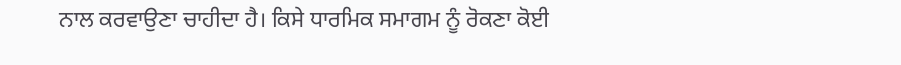ਨਾਲ ਕਰਵਾਉਣਾ ਚਾਹੀਦਾ ਹੈ। ਕਿਸੇ ਧਾਰਮਿਕ ਸਮਾਗਮ ਨੂੰ ਰੋਕਣਾ ਕੋਈ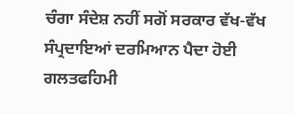ਚੰਗਾ ਸੰਦੇਸ਼ ਨਹੀਂ ਸਗੋਂ ਸਰਕਾਰ ਵੱਖ-ਵੱਖ ਸੰਪ੍ਰਦਾਇਆਂ ਦਰਮਿਆਨ ਪੈਦਾ ਹੋਈ ਗਲਤਫਹਿਮੀ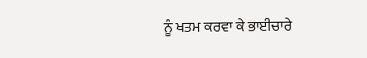ਨੂੰ ਖਤਮ ਕਰਵਾ ਕੇ ਭਾਈਚਾਰੇ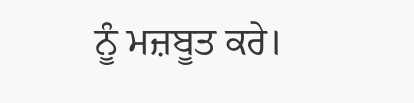ਨੂੰ ਮਜ਼ਬੂਤ ਕਰੇ।